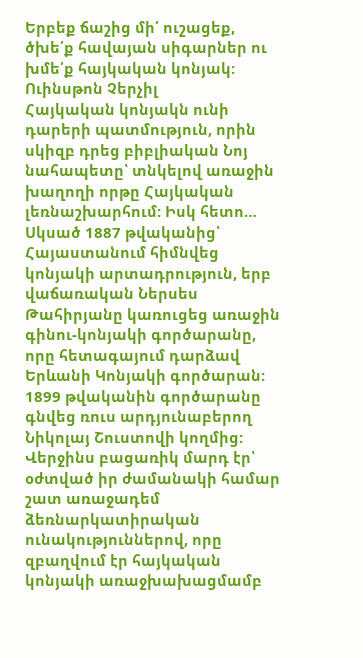Երբեք ճաշից մի՛ ուշացեք, ծխե՛ք հավայան սիգարներ ու խմե՛ք հայկական կոնյակ:
Ուինսթոն Չերչիլ
Հայկական կոնյակն ունի դարերի պատմություն, որին սկիզբ դրեց բիբլիական Նոյ նահապետը՝ տնկելով առաջին խաղողի որթը Հայկական լեռնաշխարհում: Իսկ հետո…
Սկսած 1887 թվականից՝ Հայաստանում հիմնվեց կոնյակի արտադրություն, երբ վաճառական Ներսես Թահիրյանը կառուցեց առաջին գինու-կոնյակի գործարանը, որը հետագայում դարձավ Երևանի Կոնյակի գործարան: 1899 թվականին գործարանը գնվեց ռուս արդյունաբերող Նիկոլայ Շուստովի կողմից: Վերջինս բացառիկ մարդ էր՝ օժտված իր ժամանակի համար շատ առաջադեմ ձեռնարկատիրական ունակություններով, որը զբաղվում էր հայկական կոնյակի առաջխախացմամբ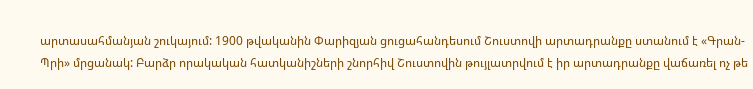արտասահմանյան շուկայում: 1900 թվականին Փարիզյան ցուցահանդեսում Շուստովի արտադրանքը ստանում է «Գրան-Պրի» մրցանակ: Բարձր որակական հատկանիշների շնորհիվ Շուստովին թույլատրվում է իր արտադրանքը վաճառել ոչ թե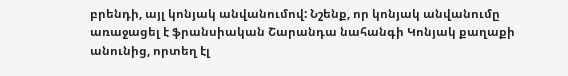բրենդի, այլ կոնյակ անվանումով: Նշենք, որ կոնյակ անվանումը առաջացել է ֆրանսիական Շարանդա նահանգի Կոնյակ քաղաքի անունից, որտեղ էլ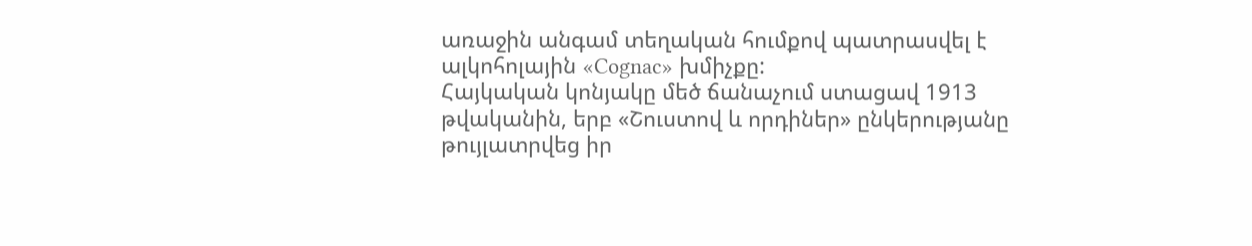առաջին անգամ տեղական հումքով պատրասվել է ալկոհոլային «Cognac» խմիչքը:
Հայկական կոնյակը մեծ ճանաչում ստացավ 1913 թվականին, երբ «Շուստով և որդիներ» ընկերությանը թույլատրվեց իր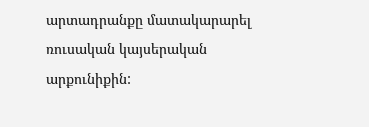արտադրանքը մատակարարել ռուսական կայսերական արքունիքին: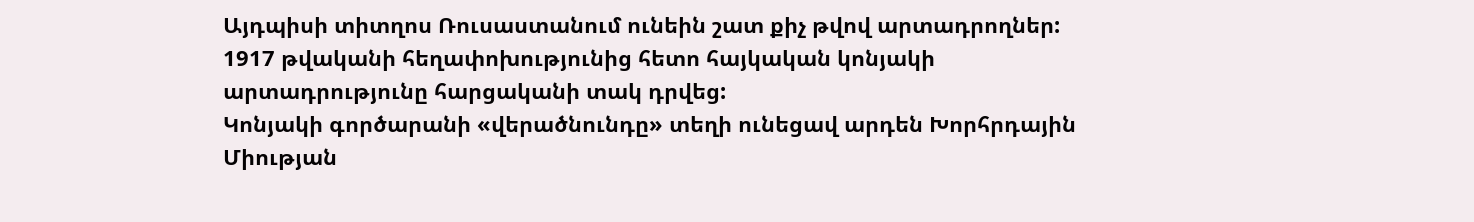Այդպիսի տիտղոս Ռուսաստանում ունեին շատ քիչ թվով արտադրողներ: 1917 թվականի հեղափոխությունից հետո հայկական կոնյակի արտադրությունը հարցականի տակ դրվեց:
Կոնյակի գործարանի «վերածնունդը» տեղի ունեցավ արդեն Խորհրդային Միության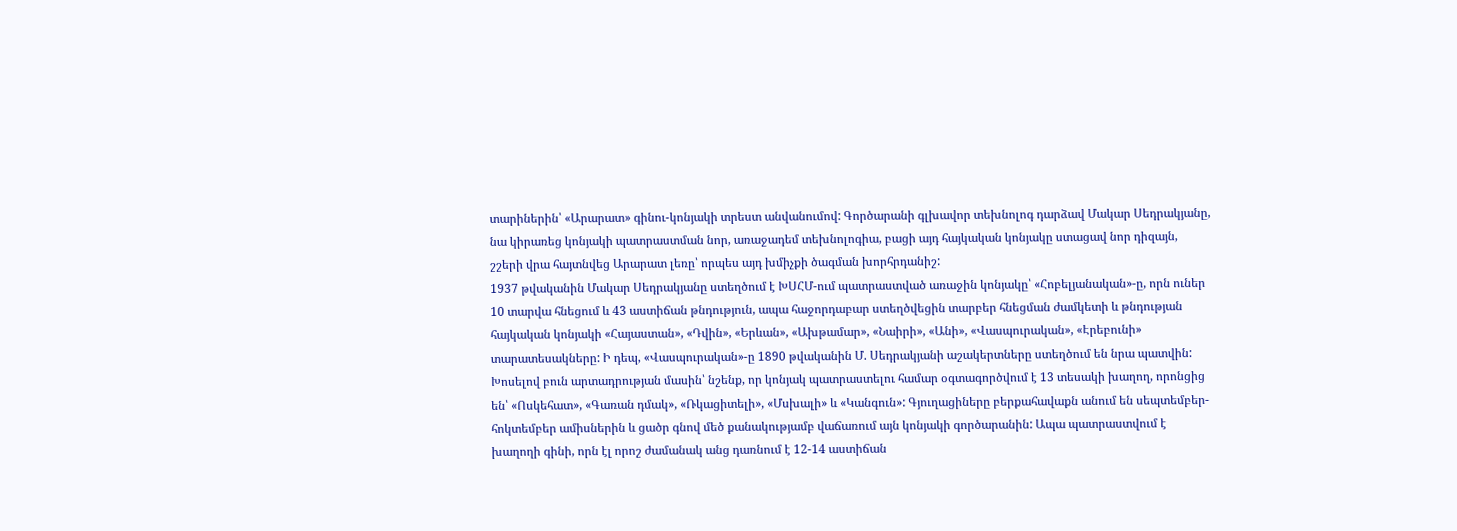տարիներին՝ «Արարատ» գինու-կոնյակի տրեստ անվանումով: Գործարանի գլխավոր տեխնոլոգ դարձավ Մակար Սեդրակյանը, նա կիրառեց կոնյակի պատրաստման նոր, առաջադեմ տեխնոլոգիա, բացի այդ հայկական կոնյակը ստացավ նոր դիզայն, շշերի վրա հայտնվեց Արարատ լեռը՝ որպես այդ խմիչքի ծագման խորհրդանիշ:
1937 թվականին Մակար Սեդրակյանը ստեղծում է ԽՍՀՄ-ում պատրաստված առաջին կոնյակը՝ «Հոբելյանական»-ը, որն ուներ 10 տարվա հնեցում և 43 աստիճան թնդություն, ապա հաջորդաբար ստեղծվեցին տարբեր հնեցման ժամկետի և թնդության հայկական կոնյակի «Հայաստան», «Դվին», «Երևան», «Ախթամար», «Նաիրի», «Անի», «Վասպուրական», «Էրեբունի» տարատեսակները: Ի դեպ, «Վասպուրական»-ը 1890 թվականին Մ. Սեդրակյանի աշակերտները ստեղծում են նրա պատվին:
Խոսելով բուն արտադրության մասին՝ նշենք, որ կոնյակ պատրաստելու համար օգտագործվում է 13 տեսակի խաղող, որոնցից են՝ «Ոսկեհատ», «Գառան դմակ», «Ռկացիտելի», «Մսխալի» և «Կանգուն»: Գյուղացիները բերքահավաքն անում են սեպտեմբեր-հոկտեմբեր ամիսներին և ցածր գնով մեծ քանակությամբ վաճառում այն կոնյակի գործարանին: Ապա պատրաստվում է խաղողի գինի, որն էլ որոշ ժամանակ անց դառնում է 12-14 աստիճան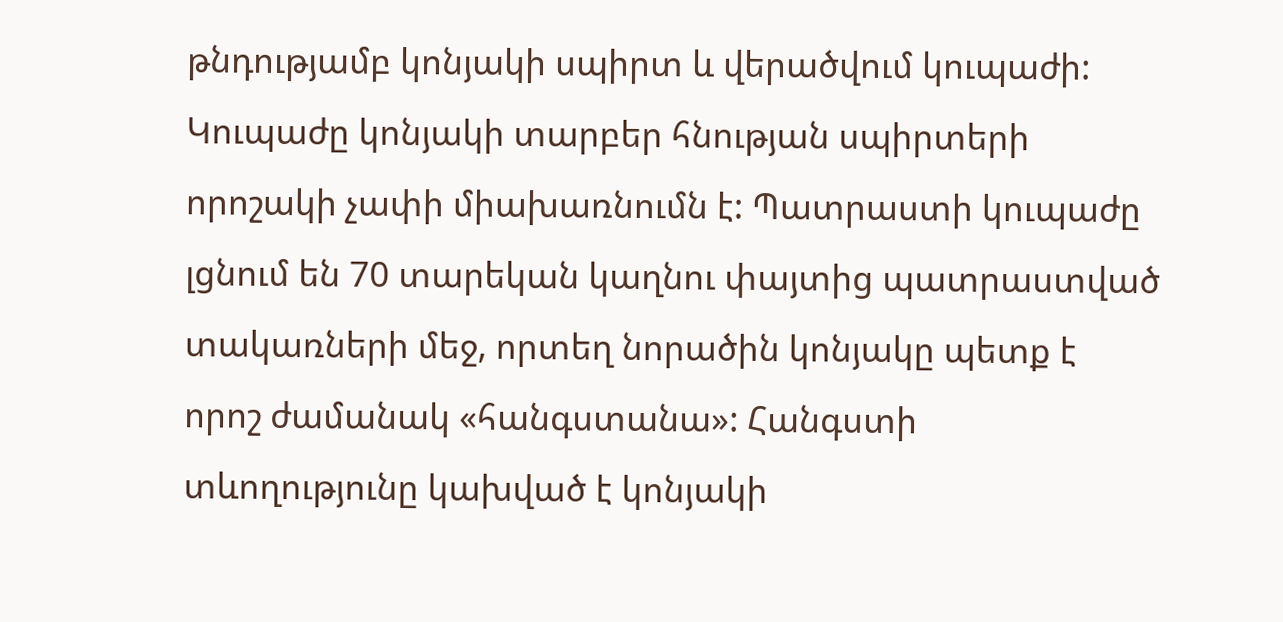թնդությամբ կոնյակի սպիրտ և վերածվում կուպաժի:
Կուպաժը կոնյակի տարբեր հնության սպիրտերի որոշակի չափի միախառնումն է: Պատրաստի կուպաժը լցնում են 70 տարեկան կաղնու փայտից պատրաստված տակառների մեջ, որտեղ նորածին կոնյակը պետք է որոշ ժամանակ «հանգստանա»: Հանգստի տևողությունը կախված է կոնյակի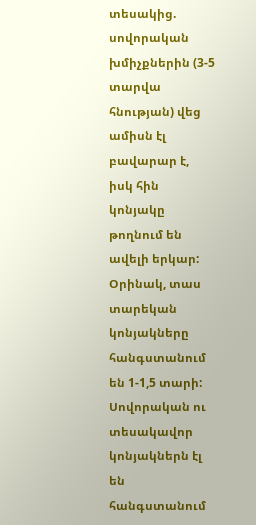տեսակից. սովորական խմիչքներին (3-5 տարվա հնության) վեց ամիսն էլ բավարար է, իսկ հին կոնյակը թողնում են ավելի երկար: Օրինակ, տաս տարեկան կոնյակները հանգստանում են 1-1,5 տարի: Սովորական ու տեսակավոր կոնյակներն էլ են հանգստանում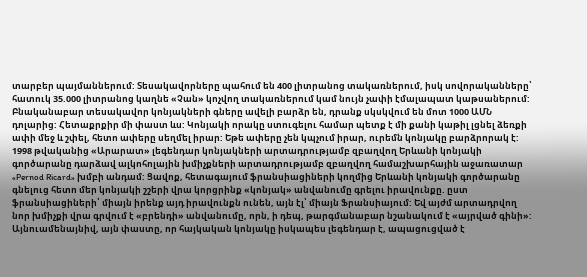տարբեր պայմաններում: Տեսակավորները պահում են 400 լիտրանոց տակառներում, իսկ սովորականները՝ հատուկ 35.000 լիտրանոց կաղնե «Չան» կոչվող տակառներում կամ նույն չափի էմալապատ կաթսաներում: Բնականաբար տեսակավոր կոնյակների գները ավելի բարձր են, դրանք սկսկվում են մոտ 1000 ԱՄՆ դոլարից: Հետաքրքիր մի փաստ ևս: Կոնյակի որակը ստուգելու համար պետք է մի քանի կաթիլ լցնել ձեռքի ափի մեջ և շփել, հետո ափերը սեղմել իրար: Եթե ափերը չեն կպչում իրար, ուրեմն կոնյակը բարձրորակ է:
1998 թվականից «Արարատ» լեգենդար կոնյակների արտադրությամբ զբաղվող Երևանի կոնյակի գործարանը դարձավ ալկոհոլային խմիչքների արտադրությամբ զբաղվող համաշխարհային աջառատար «Pernod Ricard» խմբի անդամ: Ցավոք, հետագայում ֆրանսիացիների կողմից Երևանի կոնյակի գործարանը գնելուց հետո մեր կոնյակի շշերի վրա կորցրինք «կոնյակ» անվանումը գրելու իրավունքը. ըստ ֆրանսիացիների՝ միայն իրենք այդ իրավունքն ունեն, այն էլ՝ միայն Ֆրանսիայում: Եվ այժմ արտադրվող նոր խմիչքի վրա գրվում է «բրենդի» անվանումը, որն, ի դեպ, թարգմանաբար նշանակում է «այրված գինի»: Այնուամենայնիվ, այն փաստը, որ հայկական կոնյակը իսկապես լեգենդար է, ապացուցված է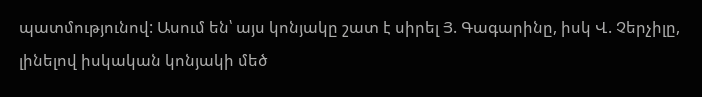պատմությունով: Ասում են՝ այս կոնյակը շատ է սիրել Յ. Գագարինը, իսկ Վ. Չերչիլը, լինելով իսկական կոնյակի մեծ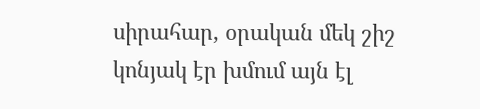սիրահար, օրական մեկ շիշ կոնյակ էր խմում այն էլ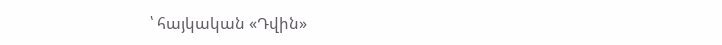՝ հայկական «Դվին»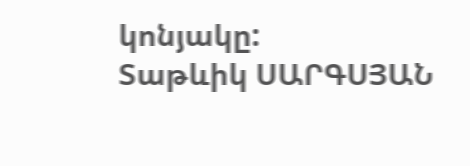կոնյակը:
Տաթևիկ ՍԱՐԳՍՅԱՆ